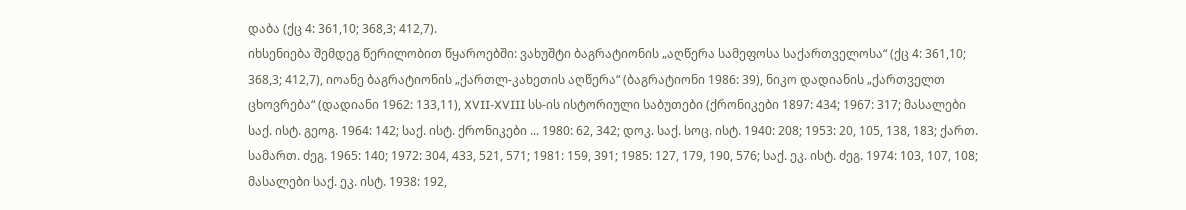დაბა (ქც 4: 361,10; 368,3; 412,7).
იხსენიება შემდეგ წერილობით წყაროებში: ვახუშტი ბაგრატიონის „აღწერა სამეფოსა საქართველოსა“ (ქც 4: 361,10; 368,3; 412,7), იოანე ბაგრატიონის „ქართლ-კახეთის აღწერა“ (ბაგრატიონი 1986: 39), ნიკო დადიანის „ქართველთ ცხოვრება“ (დადიანი 1962: 133,11), XVII-XVIII სს-ის ისტორიული საბუთები (ქრონიკები 1897: 434; 1967: 317; მასალები საქ. ისტ. გეოგ. 1964: 142; საქ. ისტ. ქრონიკები ... 1980: 62, 342; დოკ. საქ. სოც. ისტ. 1940: 208; 1953: 20, 105, 138, 183; ქართ. სამართ. ძეგ. 1965: 140; 1972: 304, 433, 521, 571; 1981: 159, 391; 1985: 127, 179, 190, 576; საქ. ეკ. ისტ. ძეგ. 1974: 103, 107, 108; მასალები საქ. ეკ. ისტ. 1938: 192,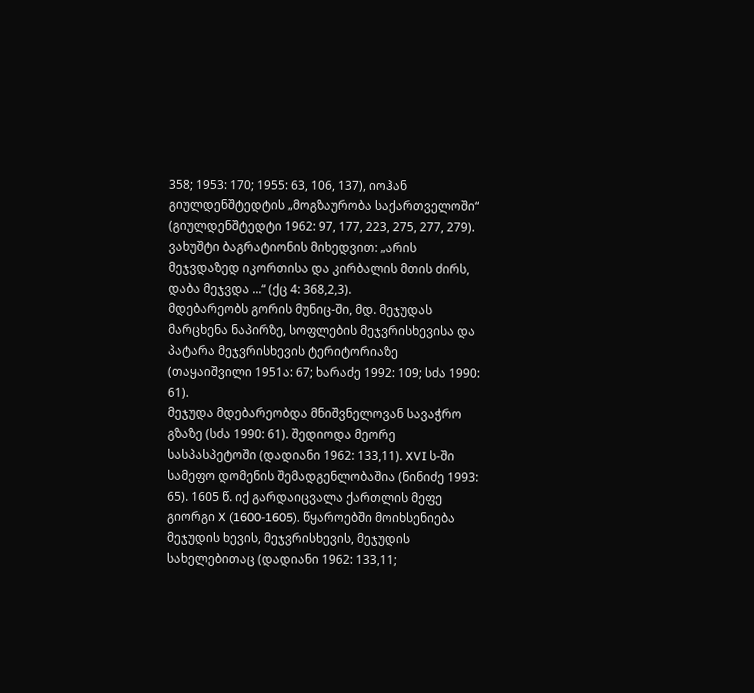358; 1953: 170; 1955: 63, 106, 137), იოჰან გიულდენშტედტის „მოგზაურობა საქართველოში“ (გიულდენშტედტი 1962: 97, 177, 223, 275, 277, 279).
ვახუშტი ბაგრატიონის მიხედვით: „არის მეჯვდაზედ იკორთისა და კირბალის მთის ძირს, დაბა მეჯვდა ...“ (ქც 4: 368,2,3).
მდებარეობს გორის მუნიც-ში, მდ. მეჯუდას მარცხენა ნაპირზე, სოფლების მეჯვრისხევისა და პატარა მეჯვრისხევის ტერიტორიაზე (თაყაიშვილი 1951ა: 67; ხარაძე 1992: 109; სძა 1990: 61).
მეჯუდა მდებარეობდა მნიშვნელოვან სავაჭრო გზაზე (სძა 1990: 61). შედიოდა მეორე სასპასპეტოში (დადიანი 1962: 133,11). XVI ს-ში სამეფო დომენის შემადგენლობაშია (ნინიძე 1993: 65). 1605 წ. იქ გარდაიცვალა ქართლის მეფე გიორგი X (1600-1605). წყაროებში მოიხსენიება მეჯუდის ხევის, მეჯვრისხევის, მეჯუდის სახელებითაც (დადიანი 1962: 133,11;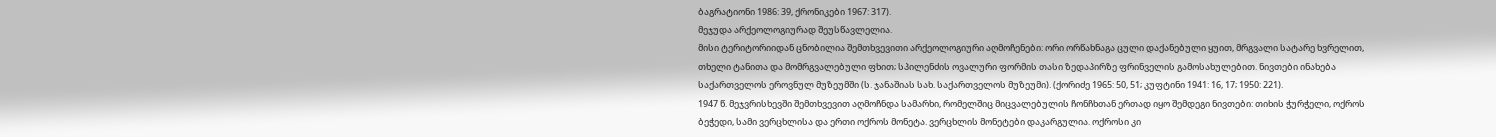ბაგრატიონი 1986: 39, ქრონიკები 1967: 317).
მეჯუდა არქეოლოგიურად შეუსწავლელია.
მისი ტერიტორიიდან ცნობილია შემთხვევითი არქეოლოგიური აღმოჩენები: ორი ორწახნაგა ცული დაქანებული ყუით, მრგვალი სატარე ხვრელით, თხელი ტანითა და მომრგვალებული ფხით; სპილენძის ოვალური ფორმის თასი ზედაპირზე ფრინველის გამოსახულებით. ნივთები ინახება საქართველოს ეროვნულ მუზეუმში (ს. ჯანაშიას სახ. საქართველოს მუზეუმი). (ქორიძე 1965: 50, 51; კუფტინი 1941: 16, 17; 1950: 221).
1947 წ. მეჯვრისხევში შემთხვევით აღმოჩნდა სამარხი, რომელშიც მიცვალებულის ჩონჩხთან ერთად იყო შემდეგი ნივთები: თიხის ჭურჭელი, ოქროს ბეჭედი, სამი ვერცხლისა და ერთი ოქროს მონეტა. ვერცხლის მონეტები დაკარგულია. ოქროსი კი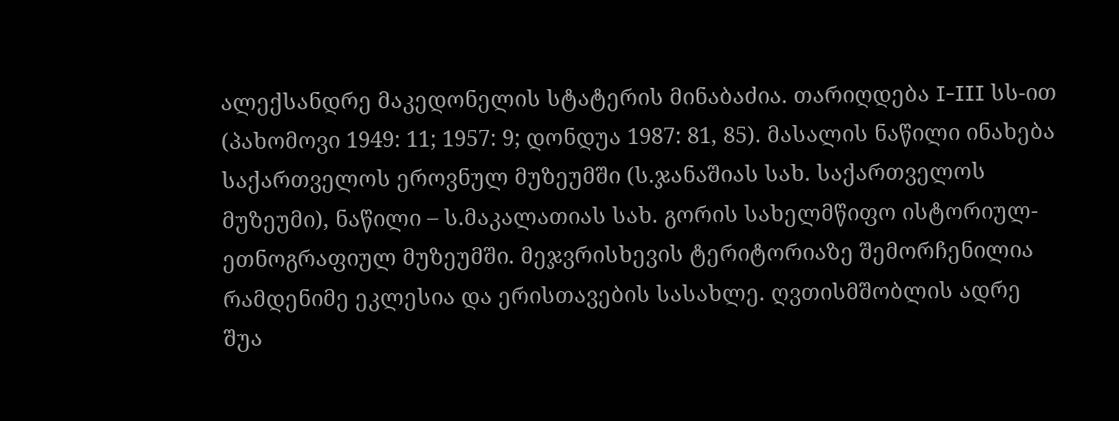ალექსანდრე მაკედონელის სტატერის მინაბაძია. თარიღდება I-III სს-ით (პახომოვი 1949: 11; 1957: 9; დონდუა 1987: 81, 85). მასალის ნაწილი ინახება საქართველოს ეროვნულ მუზეუმში (ს.ჯანაშიას სახ. საქართველოს მუზეუმი), ნაწილი – ს.მაკალათიას სახ. გორის სახელმწიფო ისტორიულ-ეთნოგრაფიულ მუზეუმში. მეჯვრისხევის ტერიტორიაზე შემორჩენილია რამდენიმე ეკლესია და ერისთავების სასახლე. ღვთისმშობლის ადრე შუა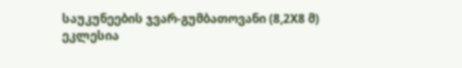საუკუნეების ჯვარ-გუმბათოვანი (8,2X8 მ) ეკლესია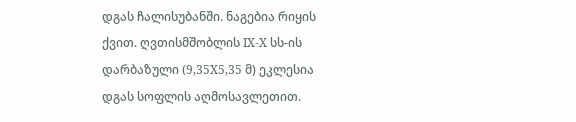დგას ჩალისუბანში. ნაგებია რიყის ქვით. ღვთისმშობლის IX-X სს-ის დარბაზული (9,35X5,35 მ) ეკლესია დგას სოფლის აღმოსავლეთით.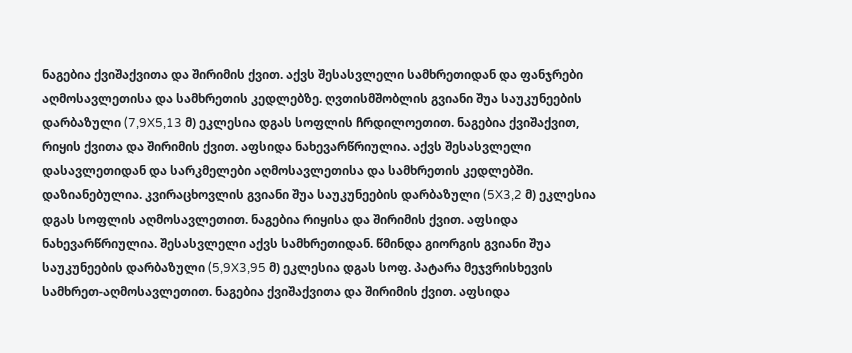ნაგებია ქვიშაქვითა და შირიმის ქვით. აქვს შესასვლელი სამხრეთიდან და ფანჯრები აღმოსავლეთისა და სამხრეთის კედლებზე. ღვთისმშობლის გვიანი შუა საუკუნეების დარბაზული (7,9X5,13 მ) ეკლესია დგას სოფლის ჩრდილოეთით. ნაგებია ქვიშაქვით, რიყის ქვითა და შირიმის ქვით. აფსიდა ნახევარწრიულია. აქვს შესასვლელი დასავლეთიდან და სარკმელები აღმოსავლეთისა და სამხრეთის კედლებში. დაზიანებულია. კვირაცხოვლის გვიანი შუა საუკუნეების დარბაზული (5X3,2 მ) ეკლესია დგას სოფლის აღმოსავლეთით. ნაგებია რიყისა და შირიმის ქვით. აფსიდა ნახევარწრიულია. შესასვლელი აქვს სამხრეთიდან. წმინდა გიორგის გვიანი შუა საუკუნეების დარბაზული (5,9X3,95 მ) ეკლესია დგას სოფ. პატარა მეჯვრისხევის სამხრეთ-აღმოსავლეთით. ნაგებია ქვიშაქვითა და შირიმის ქვით. აფსიდა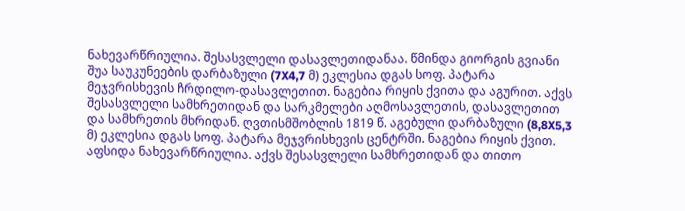ნახევარწრიულია. შესასვლელი დასავლეთიდანაა. წმინდა გიორგის გვიანი შუა საუკუნეების დარბაზული (7X4,7 მ) ეკლესია დგას სოფ. პატარა მეჯვრისხევის ჩრდილო-დასავლეთით. ნაგებია რიყის ქვითა და აგურით. აქვს შესასვლელი სამხრეთიდან და სარკმელები აღმოსავლეთის, დასავლეთით და სამხრეთის მხრიდან. ღვთისმშობლის 1819 წ. აგებული დარბაზული (8,8X5,3 მ) ეკლესია დგას სოფ. პატარა მეჯვრისხევის ცენტრში. ნაგებია რიყის ქვით. აფსიდა ნახევარწრიულია. აქვს შესასვლელი სამხრეთიდან და თითო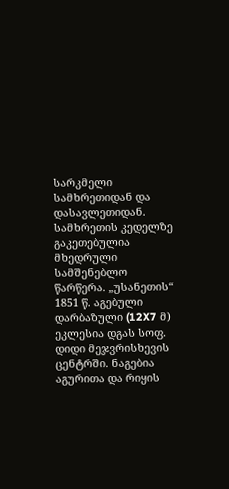სარკმელი სამხრეთიდან და დასავლეთიდან. სამხრეთის კედელზე გაკეთებულია მხედრული სამშენებლო წარწერა. „უსანეთის“ 1851 წ. აგებული დარბაზული (12X7 მ) ეკლესია დგას სოფ. დიდი მეჯვრისხევის ცენტრში. ნაგებია აგურითა და რიყის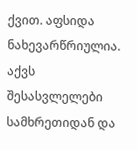ქვით. აფსიდა ნახევარწრიულია. აქვს შესასვლელები სამხრეთიდან და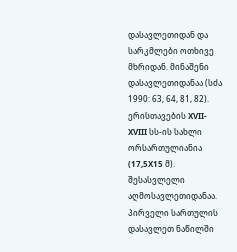დასავლეთიდან და სარკმლები ოთხივე მხრიდან. მინაშენი დასავლეთიდანაა (სძა 1990: 63, 64, 81, 82).
ერისთავების XVII-XVIII სს-ის სახლი ორსართულიანია (17,5X15 მ). შესასვლელი აღმოსავლეთიდანაა. პირველი სართულის დასავლეთ ნაწილში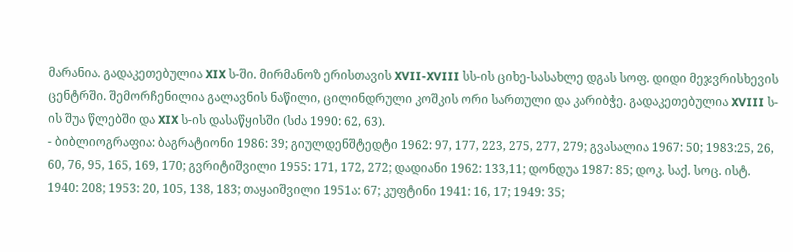მარანია. გადაკეთებულია XIX ს-ში. მირმანოზ ერისთავის XVII-XVIII სს-ის ციხე-სასახლე დგას სოფ. დიდი მეჯვრისხევის ცენტრში. შემორჩენილია გალავნის ნაწილი, ცილინდრული კოშკის ორი სართული და კარიბჭე. გადაკეთებულია XVIII ს-ის შუა წლებში და XIX ს-ის დასაწყისში (სძა 1990: 62, 63).
- ბიბლიოგრაფია: ბაგრატიონი 1986: 39; გიულდენშტედტი 1962: 97, 177, 223, 275, 277, 279; გვასალია 1967: 50; 1983:25, 26, 60, 76, 95, 165, 169, 170; გვრიტიშვილი 1955: 171, 172, 272; დადიანი 1962: 133,11; დონდუა 1987: 85; დოკ. საქ. სოც. ისტ. 1940: 208; 1953: 20, 105, 138, 183; თაყაიშვილი 1951ა: 67; კუფტინი 1941: 16, 17; 1949: 35;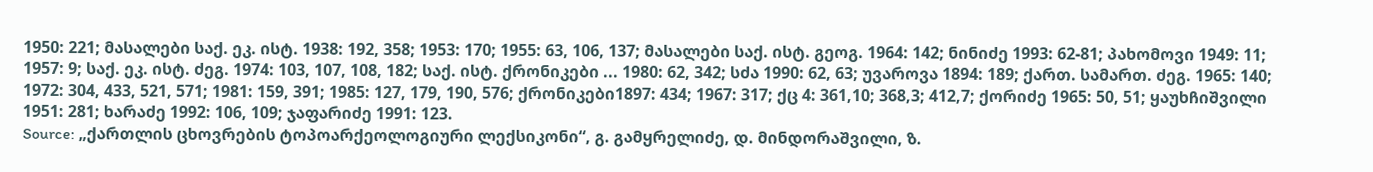1950: 221; მასალები საქ. ეკ. ისტ. 1938: 192, 358; 1953: 170; 1955: 63, 106, 137; მასალები საქ. ისტ. გეოგ. 1964: 142; ნინიძე 1993: 62-81; პახომოვი 1949: 11; 1957: 9; საქ. ეკ. ისტ. ძეგ. 1974: 103, 107, 108, 182; საქ. ისტ. ქრონიკები ... 1980: 62, 342; სძა 1990: 62, 63; უვაროვა 1894: 189; ქართ. სამართ. ძეგ. 1965: 140; 1972: 304, 433, 521, 571; 1981: 159, 391; 1985: 127, 179, 190, 576; ქრონიკები1897: 434; 1967: 317; ქც 4: 361,10; 368,3; 412,7; ქორიძე 1965: 50, 51; ყაუხჩიშვილი 1951: 281; ხარაძე 1992: 106, 109; ჯაფარიძე 1991: 123.
Source: „ქართლის ცხოვრების ტოპოარქეოლოგიური ლექსიკონი“, გ. გამყრელიძე, დ. მინდორაშვილი, ზ.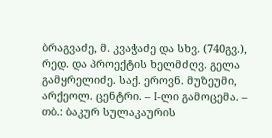ბრაგვაძე, მ. კვაჭაძე და სხვ. (740გვ.), რედ. და პროექტის ხელმძღვ. გელა გამყრელიძე. საქ. ეროვნ. მუზეუმი, არქეოლ. ცენტრი. – I-ლი გამოცემა. – თბ.: ბაკურ სულაკაურის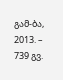გამ-ბა, 2013. – 739 გვ.